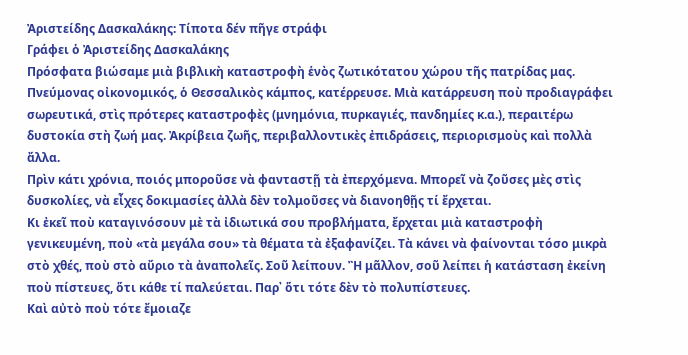Ἀριστείδης Δασκαλάκης: Τίποτα δέν πῆγε στράφι
Γράφει ὁ Ἀριστείδης Δασκαλάκης
Πρόσφατα βιώσαμε μιὰ βιβλικὴ καταστροφὴ ἑνὸς ζωτικότατου χώρου τῆς πατρίδας μας.
Πνεύμονας οἰκονομικός, ὁ Θεσσαλικὸς κάμπος, κατέρρευσε. Μιὰ κατάρρευση ποὺ προδιαγράφει σωρευτικά, στὶς πρότερες καταστροφὲς (μνημόνια, πυρκαγιές, πανδημίες κ.α.), περαιτέρω δυστοκία στὴ ζωή μας. Ἀκρίβεια ζωῆς, περιβαλλοντικὲς ἐπιδράσεις, περιορισμοὺς καὶ πολλὰ ἄλλα.
Πρὶν κάτι χρόνια, ποιός μποροῦσε νὰ φανταστῇ τὰ ἐπερχόμενα. Μπορεῖ νὰ ζοῦσες μὲς στὶς δυσκολίες, νὰ εἶχες δοκιμασίες ἀλλὰ δὲν τολμοῦσες νὰ διανοηθῇς τί ἔρχεται.
Κι ἐκεῖ ποὺ καταγινόσουν μὲ τὰ ἰδιωτικά σου προβλήματα, ἔρχεται μιὰ καταστροφὴ γενικευμένη, ποὺ «τὰ μεγάλα σου» τὰ θέματα τὰ ἐξαφανίζει. Τὰ κάνει νὰ φαίνονται τόσο μικρὰ στὸ χθές, ποὺ στὸ αὔριο τὰ ἀναπολεῖς. Σοῦ λείπουν. Ἢ μᾶλλον, σοῦ λείπει ἡ κατάσταση ἐκείνη ποὺ πίστευες, ὅτι κάθε τί παλεύεται. Παρ᾿ ὅτι τότε δὲν τὸ πολυπίστευες.
Καὶ αὐτὸ ποὺ τότε ἔμοιαζε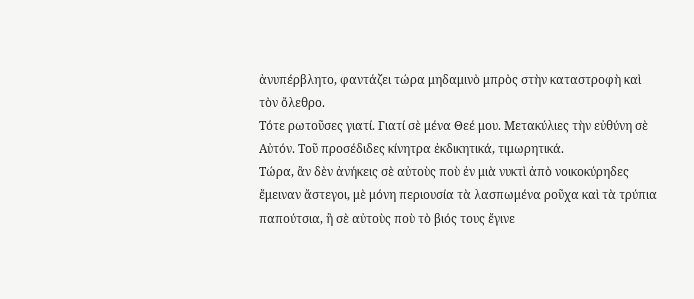ἀνυπέρβλητο, φαντάζει τώρα μηδαμινὸ μπρὸς στὴν καταστροφὴ καὶ τὸν ὄλεθρο.
Τότε ρωτοῦσες γιατί. Γιατί σὲ μένα Θεέ μου. Μετακύλιες τὴν εὐθύνη σὲ Αὐτόν. Τοῦ προσέδιδες κίνητρα ἐκδικητικά, τιμωρητικά.
Τώρα, ἂν δὲν ἀνήκεις σὲ αὐτοὺς ποὺ ἐν μιὰ νυκτὶ ἀπὸ νοικοκύρηδες ἔμειναν ἄστεγοι, μὲ μόνη περιουσία τὰ λασπωμένα ροῦχα καὶ τὰ τρύπια παπούτσια, ἢ σὲ αὐτοὺς ποὺ τὸ βιός τους ἔγινε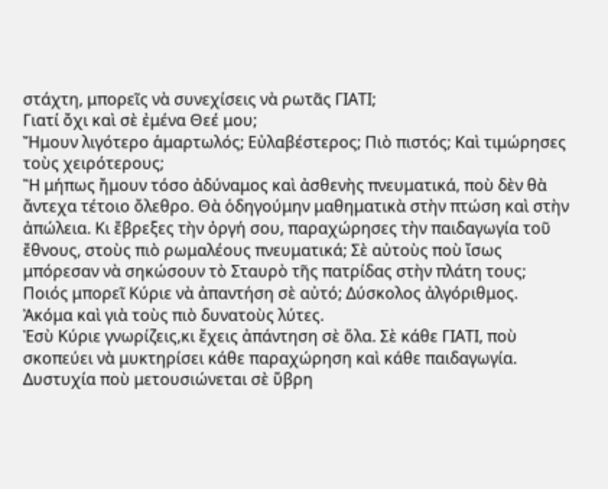στάχτη, μπορεῖς νὰ συνεχίσεις νὰ ρωτᾶς ΓΙΑΤΙ;
Γιατί ὄχι καὶ σὲ ἐμένα Θεέ μου;
Ἤμουν λιγότερο ἁμαρτωλός; Εὐλαβέστερος; Πιὸ πιστός; Καὶ τιμώρησες τοὺς χειρότερους;
Ἢ μήπως ἤμουν τόσο ἀδύναμος καὶ ἀσθενὴς πνευματικά, ποὺ δὲν θὰ ἄντεχα τέτοιο ὄλεθρο. Θὰ ὁδηγούμην μαθηματικὰ στὴν πτώση καὶ στὴν ἀπώλεια. Κι ἔβρεξες τὴν ὀργή σου, παραχώρησες τὴν παιδαγωγία τοῦ ἔθνους, στοὺς πιὸ ρωμαλέους πνευματικά; Σὲ αὐτοὺς ποὺ ἴσως μπόρεσαν νὰ σηκώσουν τὸ Σταυρὸ τῆς πατρίδας στὴν πλάτη τους;
Ποιός μπορεῖ Κύριε νὰ ἀπαντήση σὲ αὐτό; Δύσκολος ἀλγόριθμος. Ἀκόμα καὶ γιὰ τοὺς πιὸ δυνατοὺς λύτες.
Ἐσὺ Κύριε γνωρίζεις,κι ἔχεις ἀπάντηση σὲ ὅλα. Σὲ κάθε ΓΙΑΤΙ, ποὺ σκοπεύει νὰ μυκτηρίσει κάθε παραχώρηση καὶ κάθε παιδαγωγία.
Δυστυχία ποὺ μετουσιώνεται σὲ ὕβρη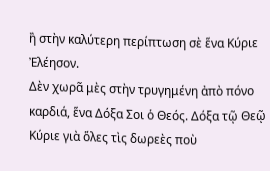ἢ στὴν καλύτερη περίπτωση σὲ ἕνα Κύριε Ἐλέησον.
Δὲν χωρᾶ μὲς στὴν τρυγημένη ἀπὸ πόνο καρδιά, ἕνα Δόξα Σοι ὁ Θεός. Δόξα τῷ Θεῷ Κύριε γιὰ ὅλες τὶς δωρεὲς ποὺ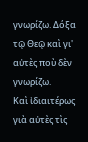γνωρίζω. Δόξα τῷ Θεῷ καὶ γι' αὐτὲς ποὺ δὲν γνωρίζω.
Καὶ ἰδιαιτέρως γιὰ αὐτὲς τὶς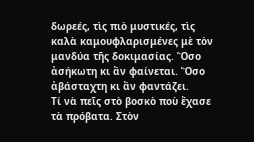δωρεές, τὶς πιὸ μυστικές, τὶς καλὰ καμουφλαρισμένες μὲ τὸν μανδύα τῆς δοκιμασίας. Ὅσο ἀσήκωτη κι ἂν φαίνεται. Ὅσο ἀβάσταχτη κι ἂν φαντάζει.
Τί νὰ πεῖς στὸ βοσκὸ ποὺ ἔχασε τὰ πρόβατα. Στὸν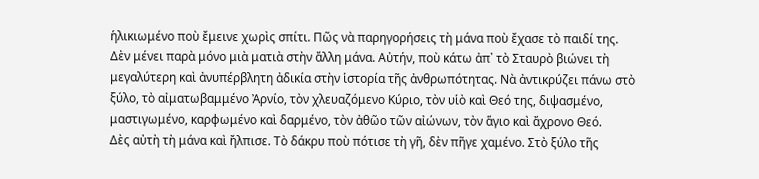ἡλικιωμένο ποὺ ἔμεινε χωρὶς σπίτι. Πῶς νὰ παρηγορήσεις τὴ μάνα ποὺ ἔχασε τὸ παιδί της.
Δὲν μένει παρὰ μόνο μιὰ ματιὰ στὴν ἄλλη μάνα. Αὐτήν, ποὺ κάτω ἀπ᾿ τὸ Σταυρὸ βιώνει τὴ μεγαλύτερη καὶ ἀνυπέρβλητη ἀδικία στὴν ἱστορία τῆς ἀνθρωπότητας. Νὰ ἀντικρύζει πάνω στὸ ξύλο, τὸ αἰματωβαμμένο Ἀρνίο, τὸν χλευαζόμενο Κύριο, τὸν υἱὸ καὶ Θεό της, διψασμένο, μαστιγωμένο, καρφωμένο καὶ δαρμένο, τὸν ἀθῶο τῶν αἰώνων, τὸν ἅγιο καὶ ἄχρονο Θεό.
Δὲς αὐτὴ τὴ μάνα καὶ ἤλπισε. Τὸ δάκρυ ποὺ πότισε τὴ γῆ, δὲν πῆγε χαμένο. Στὸ ξύλο τῆς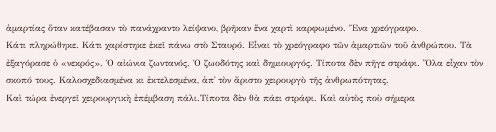ἁμαρτίας ὅταν κατέβασαν τὸ πανάχραντο λείψανο, βρῆκαν ἕνα χαρτὶ καρφωμένο. Ἕνα χρεόγραφο.
Κάτι πληρώθηκε. Κάτι χαρίστηκε ἐκεῖ πάνω στὸ Σταυρό. Εἶναι τὸ χρεόγραφο τῶν ἁμαρτιῶν τοῦ ἀνθρώπου. Τὰ ἐξαγόρασε ὁ «νεκρός». Ὁ αἰώνια ζωντανός. Ὁ ζωοδότης καὶ δημιουργός. Τίποτα δὲν πῆγε στράφι. Ὅλα εἶχαν τὸν σκοπό τους. Καλοσχεδιασμένα κι ἐκτελεσμένα, ἀπ᾿ τὸν ἄριστο χειρουργὸ τῆς ἀνθρωπότητας.
Καὶ τώρα ἐνεργεῖ χειρουργικὴ ἐπέμβαση πάλι.Τίποτα δὲν θὰ πάει στράφι. Καὶ αὐτὸς ποὺ σήμερα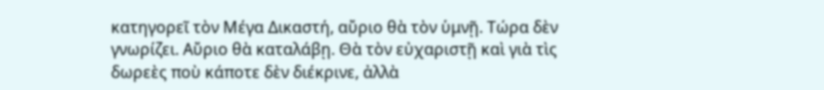κατηγορεῖ τὸν Μέγα Δικαστή, αὔριο θὰ τὸν ὑμνῇ. Τώρα δὲν γνωρίζει. Αὔριο θὰ καταλάβῃ. Θὰ τὸν εὐχαριστῇ καὶ γιὰ τὶς δωρεὲς ποὺ κάποτε δὲν διέκρινε, ἀλλὰ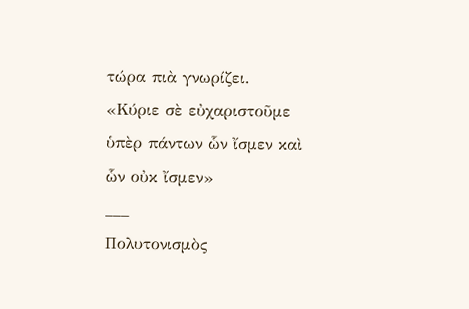τώρα πιὰ γνωρίζει.
«Κύριε σὲ εὐχαριστοῦμε ὑπὲρ πάντων ὧν ἴσμεν καὶ ὧν οὐκ ἴσμεν»
___
Πολυτονισμὸς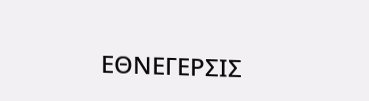ΕΘΝΕΓΕΡΣΙΣ